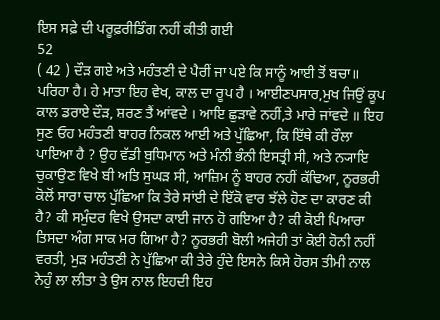ਇਸ ਸਫ਼ੇ ਦੀ ਪਰੂਫ਼ਰੀਡਿੰਗ ਨਹੀਂ ਕੀਤੀ ਗਈ
52
( 42 ) ਦੌੜ ਗਏ ਅਤੇ ਮਹੰਤਣੀ ਦੇ ਪੈਰੀਂ ਜਾ ਪਏ ਕਿ ਸਾਨੂੰ ਆਈ ਤੋਂ ਬਚਾ॥ ਪਰਿਹਾ ਹੈ। ਹੇ ਮਾਤਾ ਇਹ ਵੇਖ, ਕਾਲ ਦਾ ਰੂਪ ਹੈ । ਆਈਣਪਸਾਰ,ਮੁਖ ਜਿਉਂ ਕੂਪ ਕਾਲ ਡਰਾਏ ਦੌੜ, ਸ਼ਰਣ ਤੈਂ ਆਂਵਦੇ । ਆਇ ਛੁੜਾਵੇ ਨਹੀਂ,ਤੇ ਮਾਰੇ ਜਾਂਵਦੇ ॥ ਇਹ ਸੁਣ ਓਹ ਮਹੰਤਣੀ ਬਾਹਰ ਨਿਕਲ ਆਈ ਅਤੇ ਪੁੱਛਿਆ, ਕਿ ਇੱਥੇ ਕੀ ਰੌਲਾ ਪਾਇਆ ਹੈ ? ਉਹ ਵੱਡੀ ਬੁਧਿਮਾਨ ਅਤੇ ਮੰਨੀ ਭੰਨੀ ਇਸਤ੍ਰੀ ਸੀ, ਅਤੇ ਨ੍ਯਾਇ ਚੁਕਾਉਣ ਵਿਖੇ ਬੀ ਅਤਿ ਸੁਘੜ ਸੀ, ਆਜ਼ਿਮ ਨੂੰ ਬਾਹਰ ਨਹੀਂ ਕੱਢਿਆ, ਨੂਰਭਰੀ ਕੋਲੋਂ ਸਾਰਾ ਚਾਲ ਪੁੱਛਿਆ ਕਿ ਤੇਰੇ ਸਾਂਈ ਦੇ ਇੱਕੋ ਵਾਰ ਝੱਲੇ ਹੋਣ ਦਾ ਕਾਰਣ ਕੀ ਹੈ? ਕੀ ਸਮੁੰਦਰ ਵਿਖੇ ਉਸਦਾ ਕਾਈ ਜਾਨ ਹੋ ਗਇਆ ਹੈ? ਕੀ ਕੋਈ ਪਿਆਰਾ ਤਿਸਦਾ ਅੰਗ ਸਾਕ ਮਰ ਗਿਆ ਹੈ? ਨੂਰਭਰੀ ਬੋਲੀ ਅਜੇਹੀ ਤਾਂ ਕੋਈ ਹੋਨੀ ਨਹੀਂ ਵਰਤੀ, ਮੁੜ ਮਹੰਤਣੀ ਨੇ ਪੁੱਛਿਆ ਕੀ ਤੇਰੇ ਹੁੰਦੇ ਇਸਨੇ ਕਿਸੇ ਹੋਰਸ ਤੀਮੀ ਨਾਲ ਨੇਹੁੰ ਲਾ ਲੀਤਾ ਤੇ ਉਸ ਨਾਲ ਇਹਦੀ ਇਹ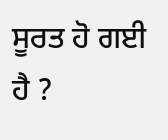ਸੂਰਤ ਹੋ ਗਈ ਹੈ ?